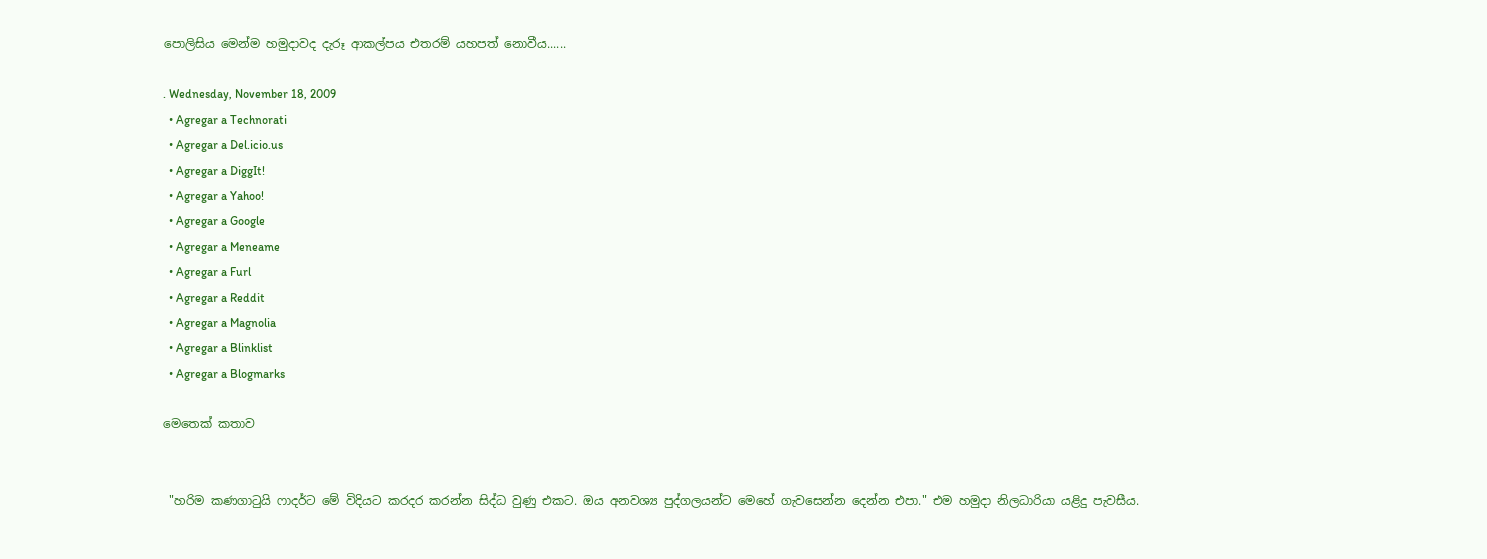පොලිසිය මෙන්ම හමුදාවද දැරූ ආකල්පය එතරම් යහපත් නොවීය......

. Wednesday, November 18, 2009
  • Agregar a Technorati
  • Agregar a Del.icio.us
  • Agregar a DiggIt!
  • Agregar a Yahoo!
  • Agregar a Google
  • Agregar a Meneame
  • Agregar a Furl
  • Agregar a Reddit
  • Agregar a Magnolia
  • Agregar a Blinklist
  • Agregar a Blogmarks

මෙතෙක් කතාව


 "හරිම කණගාටුයි ෆාදර්ට මේ විදියට කරදර කරන්න සිද්ධ වුණු එකට. ඔය අනවශ්‍ය පුද්ගලයන්ට මෙහේ ගැවසෙන්න දෙන්න එපා." එම හමුදා නිලධාරියා යළිදු පැවසීය.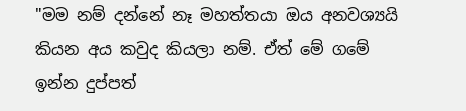"මම නම් දන්නේ නෑ මහත්තයා ඔය අනවශ්‍යයි කියන අය කවුද කියලා නම්. ඒත් මේ ගමේ ඉන්න දුප්පත්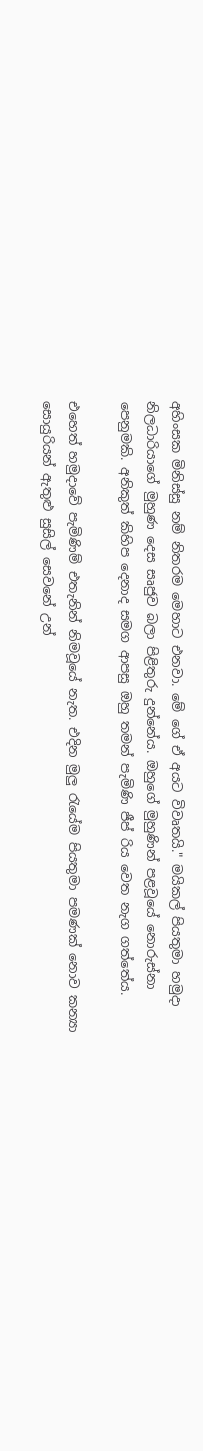අහිංසක මිනිස්සු නම් නිතරම මෙහාට එනවා. මේ ගේ ඒ අයට විවෘතයි." මයිකල් පියතුමා හමුදා නිලධාරියාගේ මුහුණ දෙස සෘජුව බලා පිළිතුරු දුන්නේය. ඔහුගේ මුහුණින් පළවූයේ නොරුස්නා පෙනුමකි. අනිකුත් කිහිප දෙනාද සමග ආපසු ඔහු තමන් පැමිණි ජීප් රිය වෙත නැග ගත්තේය.

එහෙත් හමුදාවේ පැමිණිම් එතැනින් නිමවූයේ නැත. එදින මුලු රැයේම පියතුමා පමණක් නොව කන්‍යා සොයුරියන් ඇතුළු සුසිල් සෙවනේ උන්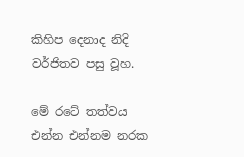කිහිප දෙනාද නිදි වර්ජිතව පසු වූහ.

මේ රටේ තත්වය එන්න එන්නම නරක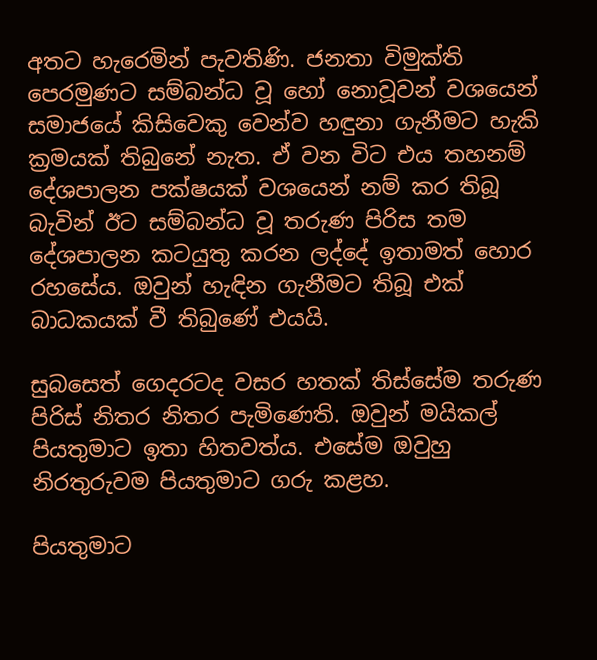අතට හැරෙමින් පැවතිණි. ජනතා විමුක්ති පෙරමුණට සම්බන්ධ වූ හෝ නොවූවන් වශයෙන් සමාජයේ කිසිවෙකු වෙන්ව හඳුනා ගැනීමට හැකි ක්‍රමයක් තිබුනේ නැත. ඒ වන විට එය තහනම් දේශපාලන පක්ෂයක් වශයෙන් නම් කර තිබූ බැවින් ඊට සම්බන්ධ වූ තරුණ පිරිස තම දේශපාලන කටයුතු කරන ලද්දේ ඉතාමත් හොර රහසේය. ඔවුන් හැඳින ගැනීමට තිබූ එක් බාධකයක් වී තිබුණේ එයයි.

සුබසෙත් ගෙදරටද වසර හතක් තිස්සේම තරුණ පිරිස් නිතර නිතර පැමිණෙති. ඔවුන් මයිකල් පියතුමාට ඉතා හිතවත්ය. එසේම ඔවුහු නිරතුරුවම පියතුමාට ගරු කළහ.

පියතුමාට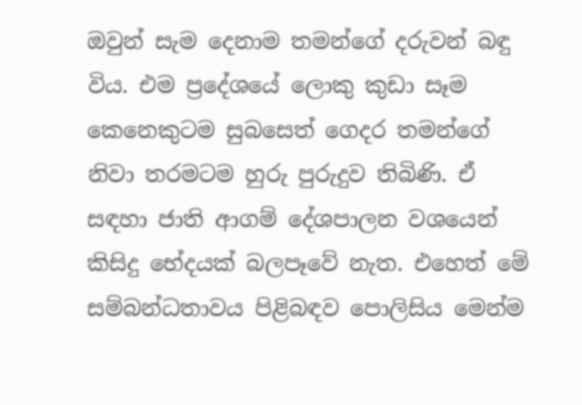ඔවුන් සැම දෙනාම තමන්ගේ දරුවන් බඳු විය. එම ප්‍රදේශයේ ලොකු කුඩා සෑම කෙනෙකුටම සුබසෙත් ගෙදර තමන්ගේ නිවා තරමටම හුරු පුරුදුව තිබිණි. ඒ සඳහා ජාති ආගම් දේශපාලන වශයෙන් කිසිදු භේදයක් බලපෑවේ නැත. එහෙත් මේ සම්බන්ධතාවය පිළිබඳව පොලිසිය මෙන්ම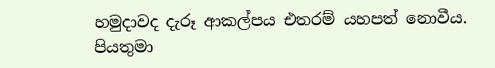හමුදාවද දැරූ ආකල්පය එතරම් යහපත් නොවීය. පියතුමා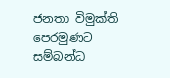ජනතා විමුක්ති පෙරමුණට සම්බන්ධ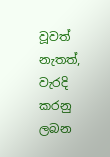වූවත් නැතත්, වැරදි කරනු ලබන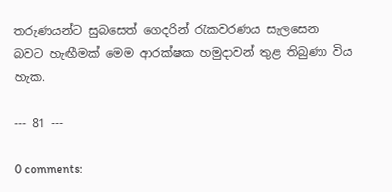තරුණයන්ට සුබසෙත් ගෙදරින් රැකවරණය සැලසෙන බවට හැඟීමක් මෙම ආරක්ෂක හමුදාවන් තුළ තිබුණා විය හැක.

--- 81 ---

0 comments: